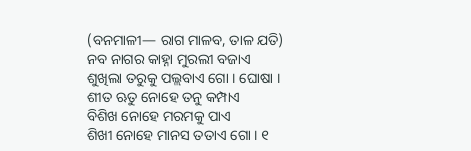(ବନମାଳୀ— ରାଗ ମାଳବ, ତାଳ ଯତି)
ନବ ନାଗର କାହ୍ନା ମୁରଲୀ ବଜାଏ
ଶୁଖିଲା ତରୁକୁ ପଲ୍ଲବାଏ ଗୋ । ଘୋଷା ।
ଶୀତ ଋତୁ ନୋହେ ତନୁ କମ୍ପାଏ
ବିଶିଖ ନୋହେ ମରମକୁ ପାଏ
ଶିଖୀ ନୋହେ ମାନସ ତତାଏ ଗୋ । ୧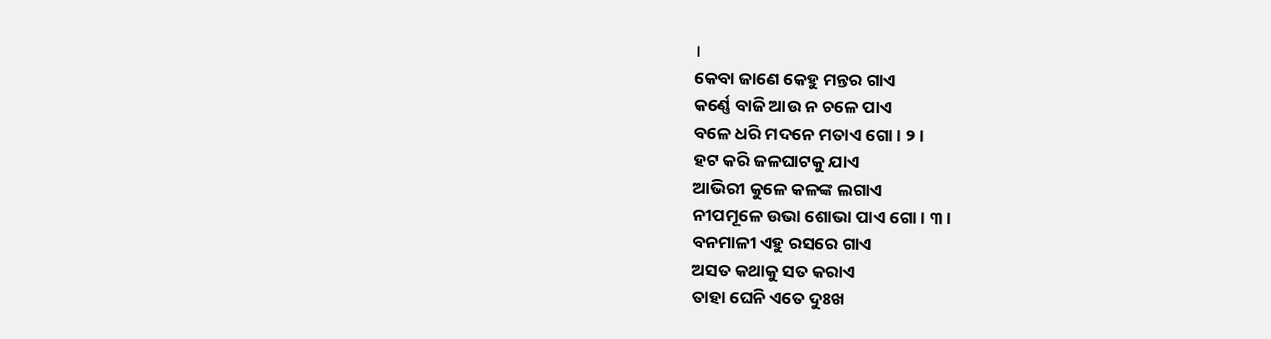।
କେବା ଜାଣେ କେହୁ ମନ୍ତର ଗାଏ
କର୍ଣ୍ଣେ ବାଜି ଆଉ ନ ଚଳେ ପାଏ
ବଳେ ଧରି ମଦନେ ମତାଏ ଗୋ । ୨ ।
ହଟ କରି ଜଳଘାଟକୁ ଯାଏ
ଆଭିରୀ କୁଳେ କଳଙ୍କ ଲଗାଏ
ନୀପମୂଳେ ଉଭା ଶୋଭା ପାଏ ଗୋ । ୩ ।
ବନମାଳୀ ଏହୁ ରସରେ ଗାଏ
ଅସତ କଥାକୁ ସତ କରାଏ
ତାହା ଘେନି ଏତେ ଦୁଃଖ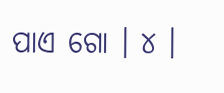ପାଏ ଗୋ । ୪ ।